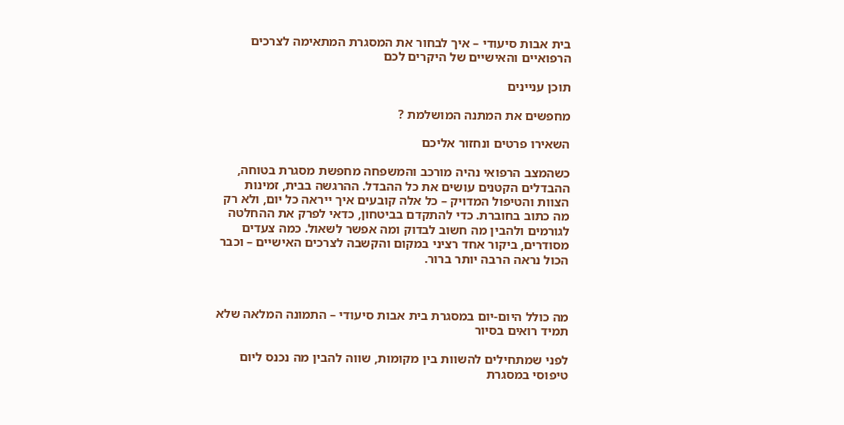בית אבות סיעודי – איך לבחור את המסגרת המתאימה לצרכים הרפואיים והאישיים של היקרים לכם

תוכן עניינים

מחפשים את המתנה המושלמת ?

השאירו פרטים ונחזור אליכם

כשהמצב הרפואי נהיה מורכב והמשפחה מחפשת מסגרת בטוחה, ההבדלים הקטנים עושים את כל ההבדל. ההרגשה בבית, זמינות הצוות והטיפול המדויק – כל אלה קובעים איך ייראה כל יום, ולא רק מה כתוב בחוברת. כדי להתקדם בביטחון, כדאי לפרק את ההחלטה לגורמים ולהבין מה חשוב לבדוק ומה אפשר לשאול. כמה צעדים מסודרים, ביקור אחד רציני במקום והקשבה לצרכים האישיים – וכבר הכול נראה הרבה יותר ברור.



מה כולל היום‑יום במסגרת בית אבות סיעודי – התמונה המלאה שלא תמיד רואים בסיור

לפני שמתחילים להשוות בין מקומות, שווה להבין מה נכנס ליום טיפוסי במסגרת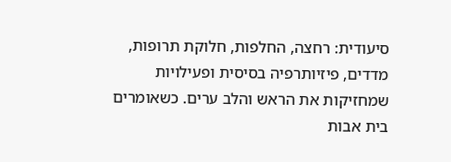סיעודית: רחצה, החלפות, חלוקת תרופות, מדדים, פיזיותרפיה בסיסית ופעילויות שמחזיקות את הראש והלב ערים. כשאומרים בית אבות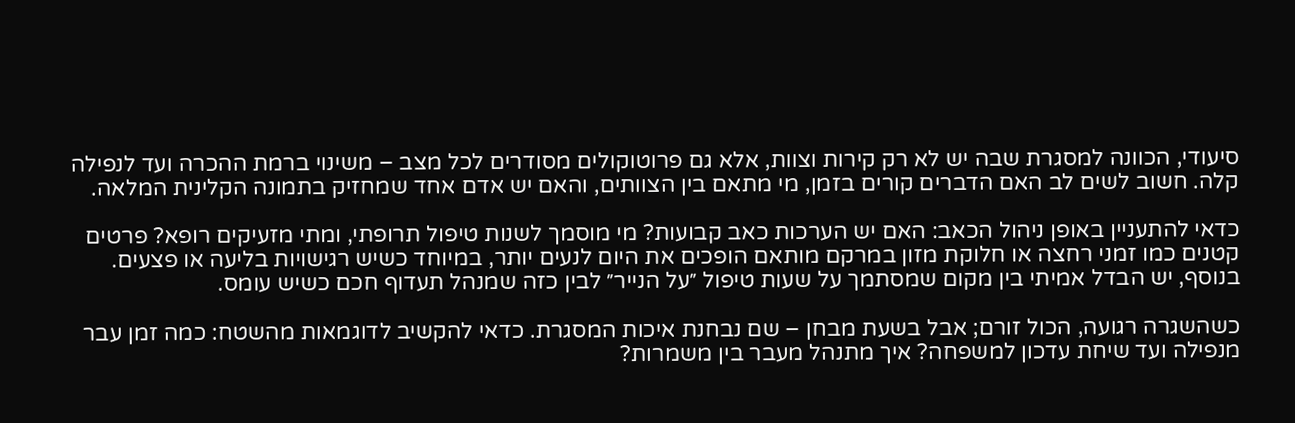סיעודי, הכוונה למסגרת שבה יש לא רק קירות וצוות, אלא גם פרוטוקולים מסודרים לכל מצב – משינוי ברמת ההכרה ועד לנפילה קלה. חשוב לשים לב האם הדברים קורים בזמן, מי מתאם בין הצוותים, והאם יש אדם אחד שמחזיק בתמונה הקלינית המלאה.

כדאי להתעניין באופן ניהול הכאב: האם יש הערכות כאב קבועות? מי מוסמך לשנות טיפול תרופתי, ומתי מזעיקים רופא? פרטים קטנים כמו זמני רחצה או חלוקת מזון במרקם מותאם הופכים את היום לנעים יותר, במיוחד כשיש רגישויות בליעה או פצעים. בנוסף, יש הבדל אמיתי בין מקום שמסתמך על שעות טיפול ״על הנייר״ לבין כזה שמנהל תעדוף חכם כשיש עומס.

כשהשגרה רגועה, הכול זורם; אבל בשעת מבחן – שם נבחנת איכות המסגרת. כדאי להקשיב לדוגמאות מהשטח: כמה זמן עבר מנפילה ועד שיחת עדכון למשפחה? איך מתנהל מעבר בין משמרות?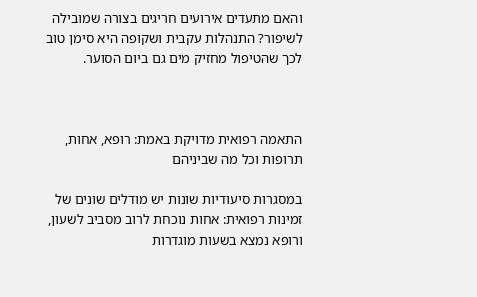והאם מתעדים אירועים חריגים בצורה שמובילה לשיפור? התנהלות עקבית ושקופה היא סימן טוב לכך שהטיפול מחזיק מים גם ביום הסוער.



התאמה רפואית מדויקת באמת: רופא, אחות, תרופות וכל מה שביניהם

במסגרות סיעודיות שונות יש מודלים שונים של זמינות רפואית: אחות נוכחת לרוב מסביב לשעון, ורופא נמצא בשעות מוגדרות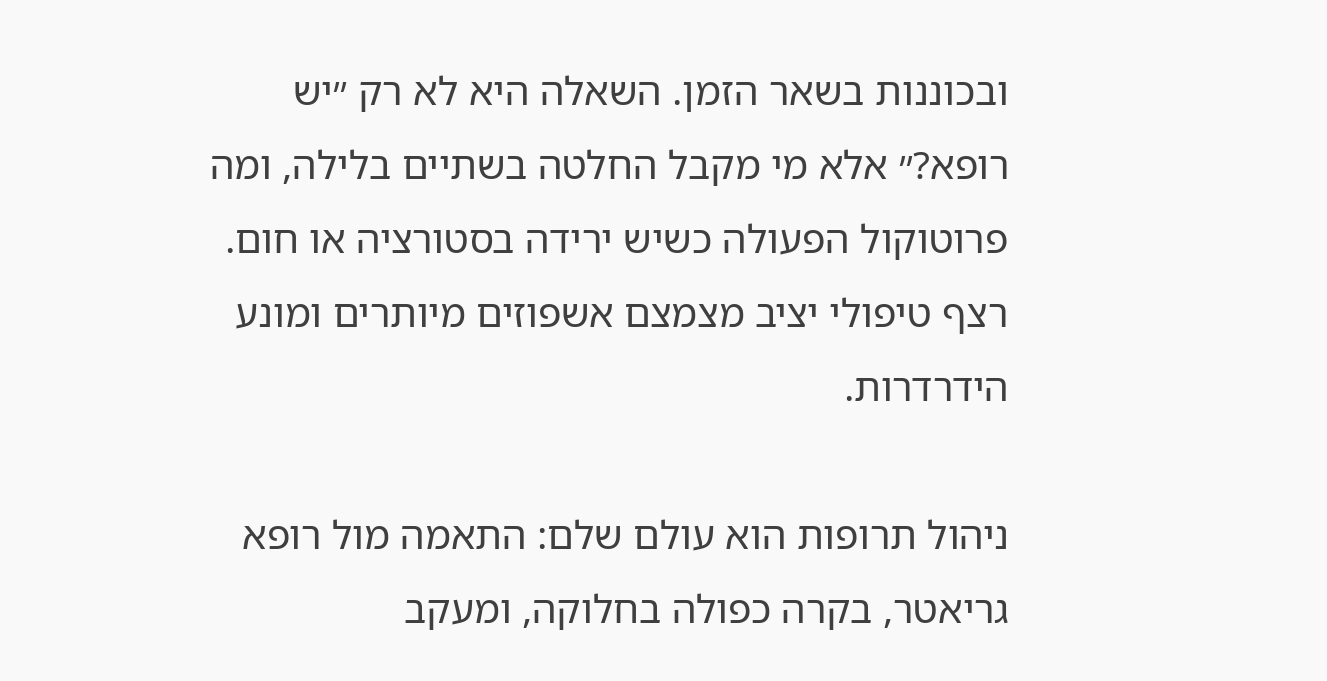ובכוננות בשאר הזמן. השאלה היא לא רק ״יש רופא?״ אלא מי מקבל החלטה בשתיים בלילה, ומה פרוטוקול הפעולה כשיש ירידה בסטורציה או חום. רצף טיפולי יציב מצמצם אשפוזים מיותרים ומונע הידרדרות.

ניהול תרופות הוא עולם שלם: התאמה מול רופא גריאטר, בקרה כפולה בחלוקה, ומעקב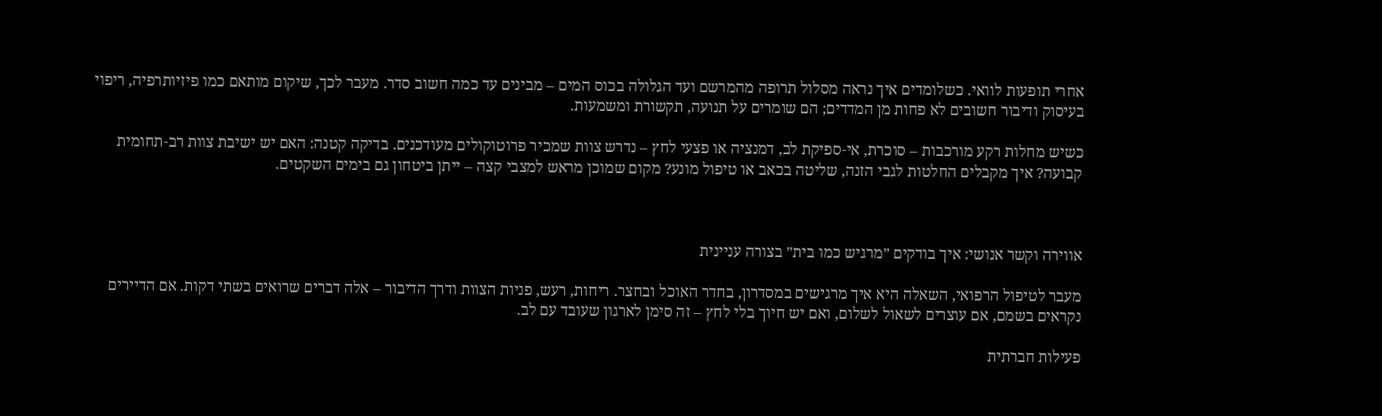אחרי תופעות לוואי. כשלומדים איך נראה מסלול תרופה מהמרשם ועד הגלולה בכוס המים – מבינים עד כמה חשוב סדר. מעבר לכך, שיקום מותאם כמו פיזיותרפיה, ריפוי בעיסוק ודיבור חשובים לא פחות מן המדדים; הם שומרים על תנועה, תקשורת ומשמעות.

כשיש מחלות רקע מורכבות – סוכרת, אי‑ספיקת לב, דמנציה או פצעי לחץ – נדרש צוות שמכיר פרוטוקולים מעודכנים. בדיקה קטנה: האם יש ישיבת צוות רב‑תחומית קבועה? איך מקבלים החלטות לגבי הזנה, שליטה בכאב או טיפול מונע? מקום שמוכן מראש למצבי קצה – ייתן ביטחון גם בימים השקטים.



אווירה וקשר אנושי: איך בודקים ״מרגיש כמו בית״ בצורה עניינית

מעבר לטיפול הרפואי, השאלה היא איך מרגישים במסדרון, בחדר האוכל ובחצר. ריחות, רעש, פניות הצוות ודרך הדיבור – אלה דברים שרואים בשתי דקות. אם הדיירים נקראים בשמם, אם עוצרים לשאול לשלום, ואם יש חיוך בלי לחץ – זה סימן לארגון שעובד עם לב.

פעילות חברתית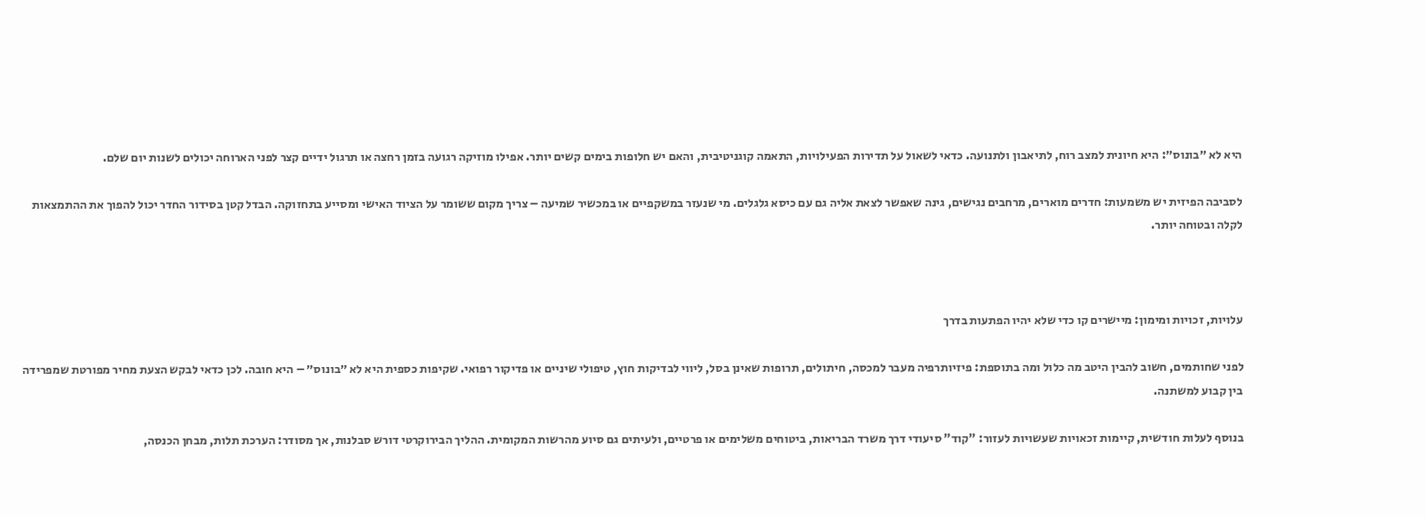היא לא ״בונוס״: היא חיונית למצב רוח, לתיאבון ולתנועה. כדאי לשאול על תדירות הפעילויות, התאמה קוגניטיבית, והאם יש חלופות בימים קשים יותר. אפילו מוזיקה רגועה בזמן רחצה או תרגול ידיים קצר לפני הארוחה יכולים לשנות יום שלם.

לסביבה הפיזית יש משמעות: חדרים מוארים, מרחבים נגישים, גינה שאפשר לצאת אליה גם עם כיסא גלגלים. מי שנעזר במשקפיים או במכשיר שמיעה – צריך מקום ששומר על הציוד האישי ומסייע בתחזוקה. הבדל קטן בסידור החדר יכול להפוך את ההתמצאות לקלה ובטוחה יותר.



עלויות, זכויות ומימון: מיישרים קו כדי שלא יהיו הפתעות בדרך

לפני שחותמים, חשוב להבין היטב מה כלול ומה בתוספת: פיזיותרפיה מעבר למכסה, חיתולים, תרופות שאינן בסל, ליווי לבדיקות חוץ, טיפולי שיניים או פדיקור רפואי. שקיפות כספית היא לא ״בונוס״ – היא חובה. לכן כדאי לבקש הצעת מחיר מפורטת שמפרידה בין קבוע למשתנה.

בנוסף לעלות חודשית, קיימות זכאויות שעשויות לעזור: "קוד" סיעודי דרך משרד הבריאות, ביטוחים משלימים או פרטיים, ולעיתים גם סיוע מהרשות המקומית. ההליך הבירוקרטי דורש סבלנות, אך מסודר: הערכת תלות, מבחן הכנסה,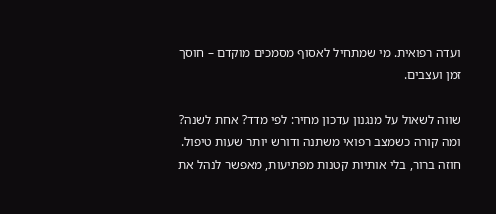ועדה רפואית. מי שמתחיל לאסוף מסמכים מוקדם – חוסך זמן ועצבים.

שווה לשאול על מנגנון עדכון מחיר: לפי מדד? אחת לשנה? ומה קורה כשמצב רפואי משתנה ודורש יותר שעות טיפול. חוזה ברור, בלי אותיות קטנות מפתיעות, מאפשר לנהל את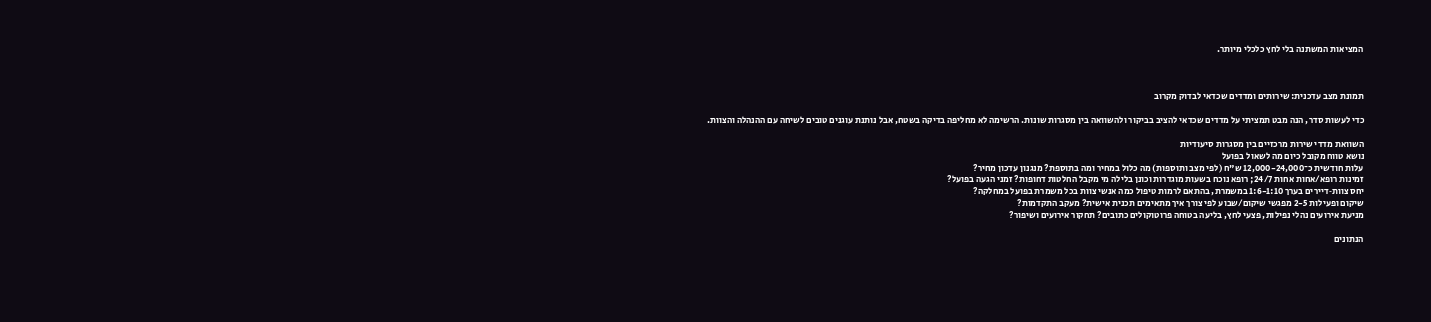המציאות המשתנה בלי לחץ כלכלי מיותר.



תמונת מצב עדכנית: שירותים ומדדים שכדאי לבדוק מקרוב

כדי לעשות סדר, הנה מבט תמציתי על מדדים שכדאי להציב בביקור ולהשוואה בין מסגרות שונות. הרשימה לא מחליפה בדיקה בשטח, אבל נותנת עוגנים טובים לשיחה עם ההנהלה והצוות.

השוואת מדדי שירות מרכזיים בין מסגרות סיעודיות
נושא טווח מקובל כיום מה לשאול בפועל
עלות חודשית כ־12,000-24,000 ש"ח (לפי מצב ותוספות) מה כלול במחיר ומה בתוספת? מנגנון עדכון מחיר?
זמינות רופא/אחות אחות 24/7; רופא נוכח בשעות מוגדרות וכונן בלילה מי מקבל החלטות דחופות? זמני הגעה בפועל?
יחס צוות‑דיירים בערך 1:6-1:10 במשמרת, בהתאם לרמות טיפול כמה אנשי צוות בכל משמרת בפועל במחלקה?
שיקום ופעילות 2-5 מפגשי שיקום/שבוע לפי צורך איך מתאימים תכנית אישית? מעקב התקדמות?
מניעת אירועים נהלי נפילות, פצעי לחץ, בליעה בטוחה פרוטוקולים כתובים? תחקור אירועים ושיפור?

הנתונים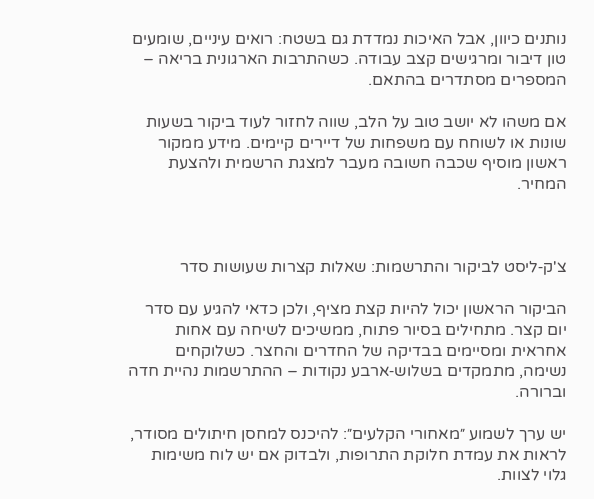נותנים כיוון, אבל האיכות נמדדת גם בשטח: רואים עיניים, שומעים טון דיבור ומרגישים קצב עבודה. כשהתרבות הארגונית בריאה – המספרים מסתדרים בהתאם.

אם משהו לא יושב טוב על הלב, שווה לחזור לעוד ביקור בשעות שונות או לשוחח עם משפחות של דיירים קיימים. מידע ממקור ראשון מוסיף שכבה חשובה מעבר למצגת הרשמית ולהצעת המחיר.



צ'ק‑ליסט לביקור והתרשמות: שאלות קצרות שעושות סדר

הביקור הראשון יכול להיות קצת מציף, ולכן כדאי להגיע עם סדר יום קצר. מתחילים בסיור פתוח, ממשיכים לשיחה עם אחות אחראית ומסיימים בבדיקה של החדרים והחצר. כשלוקחים נשימה, מתמקדים בשלוש‑ארבע נקודות – ההתרשמות נהיית חדה וברורה.

יש ערך לשמוע ״מאחורי הקלעים״: להיכנס למחסן חיתולים מסודר, לראות את עמדת חלוקת התרופות, ולבדוק אם יש לוח משימות גלוי לצוות.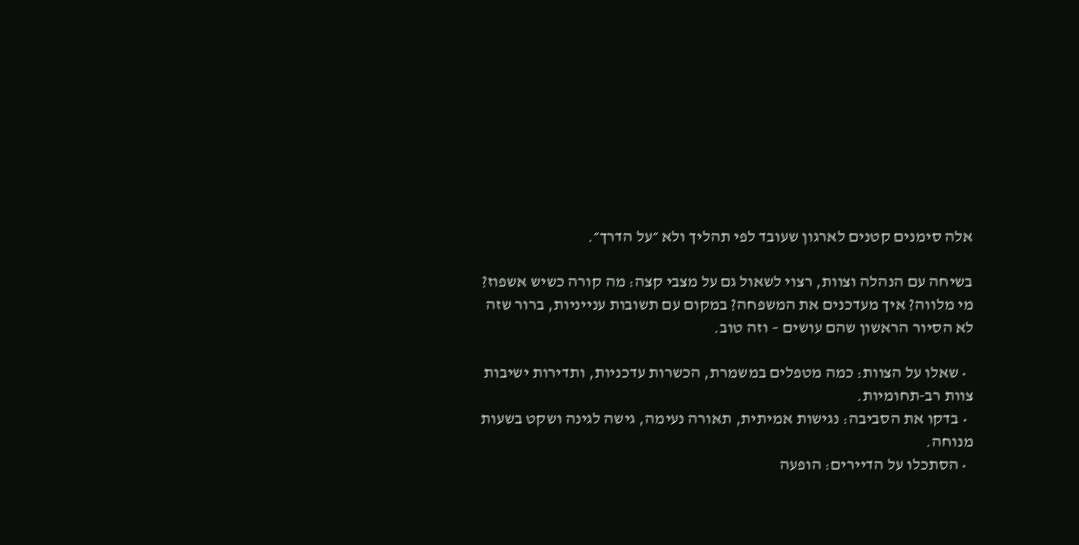אלה סימנים קטנים לארגון שעובד לפי תהליך ולא ״על הדרך״.

בשיחה עם הנהלה וצוות, רצוי לשאול גם על מצבי קצה: מה קורה כשיש אשפוז? מי מלווה? איך מעדכנים את המשפחה? במקום עם תשובות ענייניות, ברור שזה לא הסיור הראשון שהם עושים – וזה טוב.

  • שאלו על הצוות: כמה מטפלים במשמרת, הכשרות עדכניות, ותדירות ישיבות צוות רב‑תחומיות.
  • בדקו את הסביבה: נגישות אמיתית, תאורה נעימה, גישה לגינה ושקט בשעות מנוחה.
  • הסתכלו על הדיירים: הופעה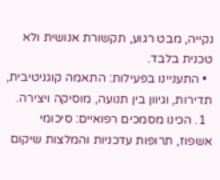נקייה, מבט רגוע, תקשורת אנושית ולא טכנית בלבד.
  • התעניינו בפעילות: התאמה קוגניטיבית, תדירות, וגיוון בין תנועה, מוסיקה ויצירה.
  1. הכינו מסמכים רפואיים: סיכומי אשפוז, תרופות עדכניות והמלצות שיקום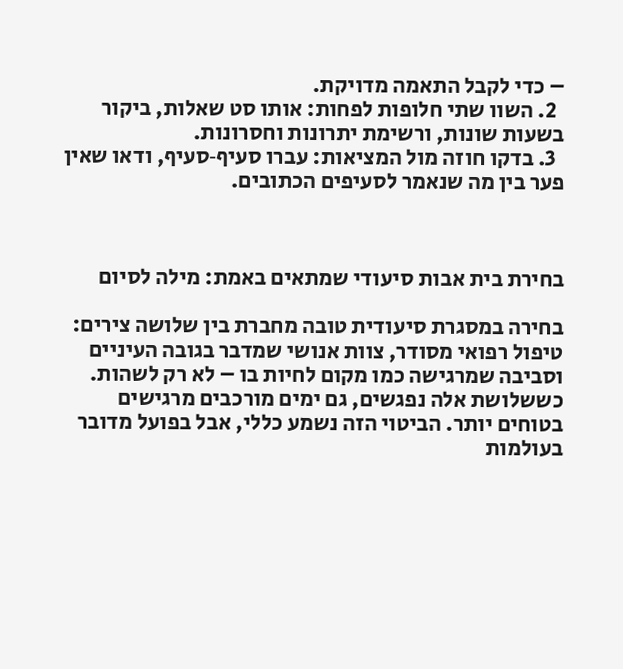– כדי לקבל התאמה מדויקת.
  2. השוו שתי חלופות לפחות: אותו סט שאלות, ביקור בשעות שונות, ורשימת יתרונות וחסרונות.
  3. בדקו חוזה מול המציאות: עברו סעיף‑סעיף, ודאו שאין פער בין מה שנאמר לסעיפים הכתובים.



בחירת בית אבות סיעודי שמתאים באמת: מילה לסיום

בחירה במסגרת סיעודית טובה מחברת בין שלושה צירים: טיפול רפואי מסודר, צוות אנושי שמדבר בגובה העיניים וסביבה שמרגישה כמו מקום לחיות בו – לא רק לשהות. כששלושת אלה נפגשים, גם ימים מורכבים מרגישים בטוחים יותר. הביטוי הזה נשמע כללי, אבל בפועל מדובר בעולמות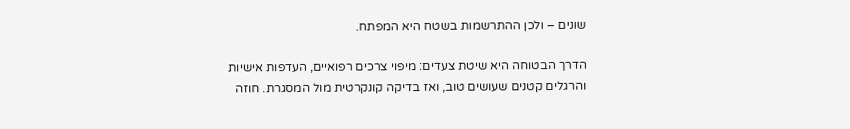שונים – ולכן ההתרשמות בשטח היא המפתח.

הדרך הבטוחה היא שיטת צעדים: מיפוי צרכים רפואיים, העדפות אישיות והרגלים קטנים שעושים טוב, ואז בדיקה קונקרטית מול המסגרת. חוזה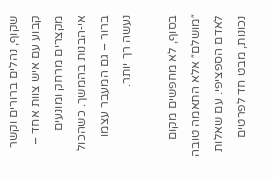שקוף, נהלים ברורים וקשר קבוע עם איש צוות אחד – מקצרים מרחק ומונעים אי‑הבנות בהמשך. כשהכול ברור – גם המעבר עצמו נעשה רך יותר.

בסוף, לא מחפשים מקום ״מושלם״ אלא התאמה טובה לאדם הספציפי. עם שאלות נכונות, מבט חד לפרטים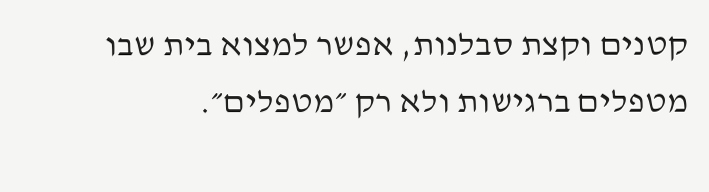קטנים וקצת סבלנות, אפשר למצוא בית שבו מטפלים ברגישות ולא רק ״מטפלים״.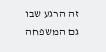זה הרגע שבו גם המשפחה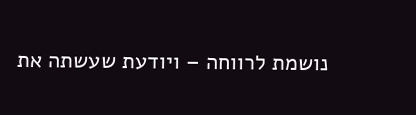נושמת לרווחה – ויודעת שעשתה את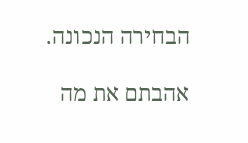הבחירה הנכונה.

אהבתם את מה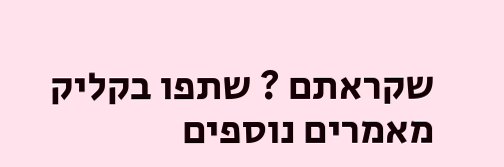שקראתם ? שתפו בקליק
מאמרים נוספים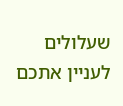שעלולים לעניין אתכם